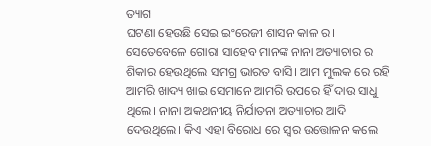ତ୍ୟାଗ
ଘଟଣା ହେଉଛି ସେଇ ଇଂରେଜୀ ଶାସନ କାଳ ର। ସେତେବେଳେ ଗୋରା ସାହେବ ମାନଙ୍କ ନାନା ଅତ୍ୟାଚାର ର ଶିକାର ହେଉଥିଲେ ସମଗ୍ର ଭାରତ ବାସି। ଆମ ମୁଲକ ରେ ରହି ଆମରି ଖାଦ୍ୟ ଖାଇ ସେମାନେ ଆମରି ଉପରେ ହିଁ ଦାଉ ସାଧୁ ଥିଲେ। ନାନା ଅକଥନୀୟ ନିର୍ଯାତନା ଅତ୍ୟାଚାର ଆଦି ଦେଉଥିଲେ। କିଏ ଏହା ବିରୋଧ ରେ ସ୍ୱର ଉତ୍ତୋଳନ କଲେ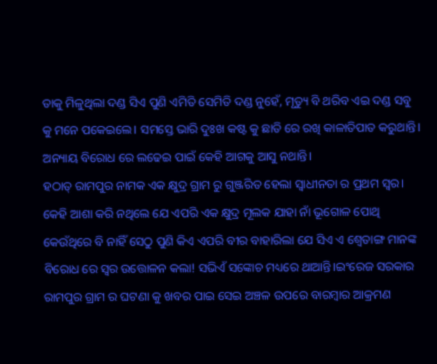ତାକୁ ମିଳୁଥିଲା ଦଣ୍ଡ ସିଏ ପୁଣି ଏମିତି ସେମିତି ଦଣ୍ଡ ନୁହେଁ, ମୃତ୍ୟୁ ବି ଥରିବ ଏଇ ଦଣ୍ଡ ସବୁ କୁ ମନେ ପକେଇଲେ। ସମସ୍ତେ ଭାରି ଦୁଃଖ କଷ୍ଟ କୁ ଛାତି ରେ ରଖି କାଳାତିପାତ କରୁଥାନ୍ତି। ଅନ୍ୟାୟ ବିରୋଧ ରେ ଲଢେଇ ପାଇଁ କେହି ଆଗକୁ ଆସୁ ନଥାନ୍ତି।
ହଠାତ୍ ରାମପୁର ନାମକ ଏକ କ୍ଷୁଦ୍ର ଗ୍ରାମ ରୁ ଗୁଞ୍ଜରିତ ହେଲା ସ୍ଵାଧୀନତା ର ପ୍ରଥମ ସ୍ୱର। କେହି ଆଶା କରି ନଥିଲେ ଯେ ଏପରି ଏକ କ୍ଷୁଦ୍ର ମୂଲକ ଯାହା ନାଁ ଭୂଗୋଳ ପୋଥି କେଉଁଥିରେ ବି ନାହିଁ ସେଠୁ ପୁଣି କିଏ ଏପରି ବୀର ବାହାରିଲା ଯେ ସିଏ ଏ ଶ୍ୱେତାଙ୍ଗ ମାନଙ୍କ ବିରୋଧ ରେ ସ୍ୱର ଉତ୍ତୋଳନ କଲା! ସଭିଏଁ ସଙ୍କୋଚ ମଧ୍ୟରେ ଥାଆନ୍ତି।ଇଂରେଜ ସରକାର ରାମପୁର ଗ୍ରାମ ର ଘଟଣା କୁ ଖବର ପାଇ ସେଇ ଅଞ୍ଚଳ ଉପରେ ବାରମ୍ବାର ଆକ୍ରମଣ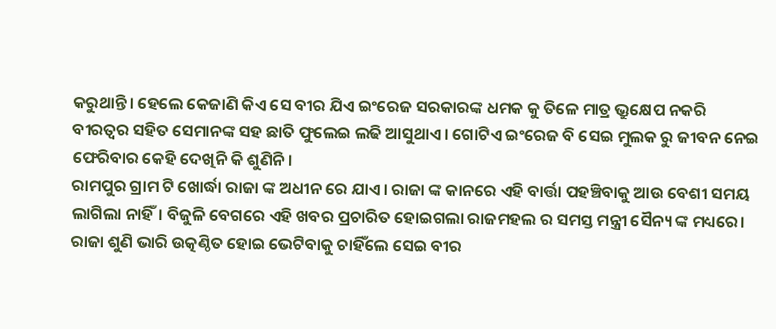କରୁଥାନ୍ତି। ହେଲେ କେଜାଣି କିଏ ସେ ବୀର ଯିଏ ଇଂରେଜ ସରକାରଙ୍କ ଧମକ କୁ ତିଳେ ମାତ୍ର ଭ୍ରୁକ୍ଷେପ ନକରି ବୀରତ୍ୱର ସହିତ ସେମାନଙ୍କ ସହ ଛାତି ଫୁଲେଇ ଲଢି ଆସୁଥାଏ। ଗୋଟିଏ ଇଂରେଜ ବି ସେଇ ମୁଲକ ରୁ ଜୀବନ ନେଇ ଫେରିବାର କେହି ଦେଖିନି କି ଶୁଣିନି।
ରାମପୁର ଗ୍ରାମ ଟି ଖୋର୍ଦ୍ଧା ରାଜା ଙ୍କ ଅଧୀନ ରେ ଯାଏ। ରାଜା ଙ୍କ କାନରେ ଏହି ବାର୍ତ୍ତା ପହଞ୍ଚିବାକୁ ଆଉ ବେଶୀ ସମୟ ଲାଗିଲା ନାହିଁ। ବିଜୁଳି ବେଗରେ ଏହି ଖବର ପ୍ରଚାରିତ ହୋଇଗଲା ରାଜମହଲ ର ସମସ୍ତ ମନ୍ତ୍ରୀ ସୈନ୍ୟ ଙ୍କ ମଧ୍ୟରେ। ରାଜା ଶୁଣି ଭାରି ଉତ୍କଣ୍ଠିତ ହୋଇ ଭେଟିବାକୁ ଚାହିଁଲେ ସେଇ ବୀର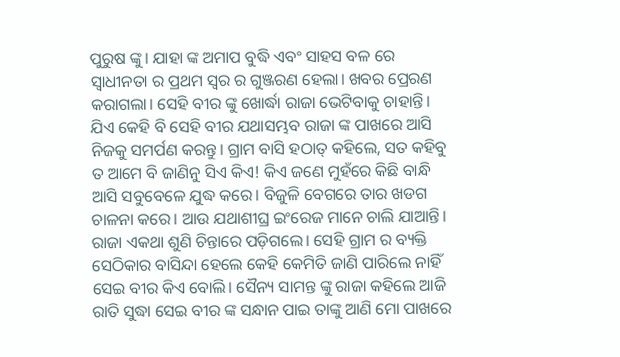ପୁରୁଷ ଙ୍କୁ। ଯାହା ଙ୍କ ଅମାପ ବୁଦ୍ଧି ଏବଂ ସାହସ ବଳ ରେ ସ୍ଵାଧୀନତା ର ପ୍ରଥମ ସ୍ୱର ର ଗୁଞ୍ଜରଣ ହେଲା। ଖବର ପ୍ରେରଣ କରାଗଲା। ସେହି ବୀର ଙ୍କୁ ଖୋର୍ଦ୍ଧା ରାଜା ଭେଟିବାକୁ ଚାହାନ୍ତି। ଯିଏ କେହି ବି ସେହି ବୀର ଯଥାସମ୍ଭବ ରାଜା ଙ୍କ ପାଖରେ ଆସି ନିଜକୁ ସମର୍ପଣ କରନ୍ତୁ। ଗ୍ରାମ ବାସି ହଠାତ୍ କହିଲେ, ସତ କହିବୁ ତ ଆମେ ବି ଜାଣିନୁ ସିଏ କିଏ! କିଏ ଜଣେ ମୁହଁରେ କିଛି ବାନ୍ଧି ଆସି ସବୁବେଳେ ଯୁଦ୍ଧ କରେ। ବିଜୁଳି ବେଗରେ ତାର ଖଡଗ ଚାଳନା କରେ। ଆଉ ଯଥାଶୀଘ୍ର ଇଂରେଜ ମାନେ ଚାଲି ଯାଆନ୍ତି। ରାଜା ଏକଥା ଶୁଣି ଚିନ୍ତାରେ ପଡ଼ିଗଲେ। ସେହି ଗ୍ରାମ ର ବ୍ୟକ୍ତି ସେଠିକାର ବାସିନ୍ଦା ହେଲେ କେହି କେମିତି ଜାଣି ପାରିଲେ ନାହିଁ ସେଇ ବୀର କିଏ ବୋଲି। ସୈନ୍ୟ ସାମନ୍ତ ଙ୍କୁ ରାଜା କହିଲେ ଆଜି ରାତି ସୁଦ୍ଧା ସେଇ ବୀର ଙ୍କ ସନ୍ଧାନ ପାଇ ତାଙ୍କୁ ଆଣି ମୋ ପାଖରେ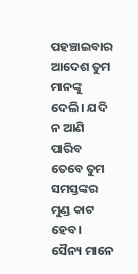ପହଞ୍ଚାଇବାର ଆଦେଶ ତୁମ ମାନଙ୍କୁ ଦେଲି। ଯଦି ନ ଆଣି ପାରିବ ତେବେ ତୁମ ସମସ୍ତଙ୍କର ମୁଣ୍ଡ କାଟ ହେବ। ସୈନ୍ୟ ମାନେ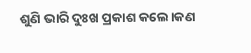ଶୁଣି ଭାରି ଦୁଃଖ ପ୍ରକାଶ କଲେ।କଣ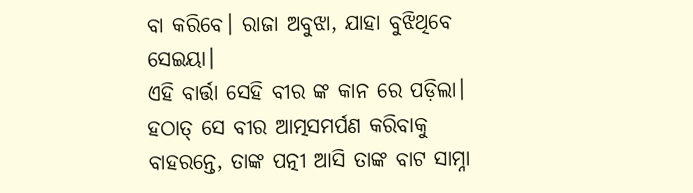ବା କରିବେ। ରାଜା ଅବୁଝା, ଯାହା ବୁଝିଥିବେ ସେଇୟା।
ଏହି ବାର୍ତ୍ତା ସେହି ବୀର ଙ୍କ କାନ ରେ ପଡ଼ିଲା। ହଠାତ୍ ସେ ବୀର ଆତ୍ମସମର୍ପଣ କରିବାକୁ ବାହରନ୍ତେ, ତାଙ୍କ ପତ୍ନୀ ଆସି ତାଙ୍କ ବାଟ ସାମ୍ନା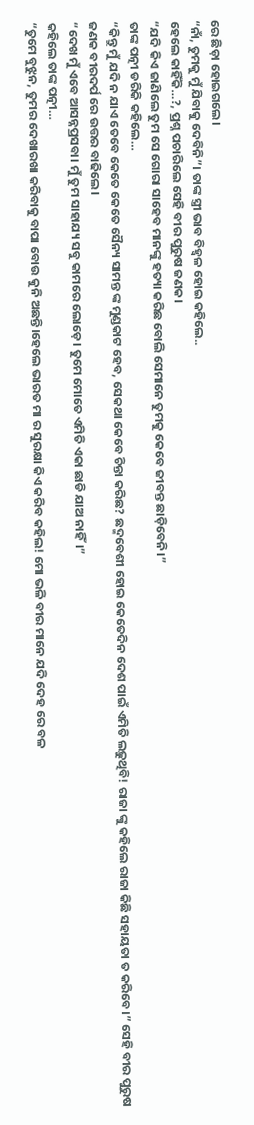ରେ ଛିଡ଼ା ହୋଇଗଲେ।
“ନାଁ, ତୁମକୁ ମୁଁ ଯିବାକୁ ଦେବିନି”। ତାଙ୍କ ସ୍ତ୍ରୀ ଭାବ ବିହ୍ୱଳ ହୋଇ କହିଲେ..
ହେଲେ କାହିଁକି…?, ପ୍ରଶ୍ନ ପଚାରିଲେ ସେହି ବୀର ପୁରୁଷ ଜଣକ।
“ଯଦି କିଏ ଜାଣିଲେ ତୁମ ସେ ଗୋରା ସାହେବ ମାନଙ୍କୁ ହତ୍ୟା କରିଛ ବୋଲି ସେମାନେ ତୁମକୁ କେବେ ଜୀବନ୍ତ ଛାଡ଼ିବେନି।”
ତାଙ୍କ ପତ୍ନୀ ଡରିକି କହିଲେ…
“କିନ୍ତୁ ମୁଁ ଯଦି ନ ଯାଏ ତେବେ କେତେ କେତେ ସୈନ୍ୟ ସାମନ୍ତ ଙ୍କ ମୁଣ୍ଡକାଟ ହେବ, ସେକଥା କେବେ ଚିନ୍ତା କରିଛ? ଛଦ୍ମବେଶୀ ହୋଇ କେତେଦିନ ଦେଶ ପାଇଁ ଏମିତି ଲଢ଼ୁଥିବି! ରାଜା ଙ୍କୁ କହିଲେ ରାଜା କିଛି ସହାୟତା ତ କରିବେ।” ସେହି ବୀର ପୁରୁଷ ଜଣକ ବୀରଦର୍ପ ରେ ଉତ୍ତର ବାଢିଲେ।
“ଦେଖ ମୁଁ ଏବେ ଆସନ୍ନପ୍ରସବା। ମୁଁ ତୁମ ସାହାଯ୍ୟ ସବୁ କାମରେ ଲୋଡ଼େ। ତୁମେ ମୋତେ ଏମିତି ଏକା ଛାଡି ଯାଅ ନାହିଁ।”
କହିଲେ ତାଙ୍କ ପତ୍ନୀ…
“ତୁମେ ବୁଝୁନ, ତୁମର ଦେଖାରଖା କରିବାକୁ ବାପା ବୋଉ କୁନି ଅଛନ୍ତି।ହେଲେ ଭାରତ ମା ର ସୁରକ୍ଷା କିଏ କରିବ କହିଲ! ମୋ ଭଳି ବୀର ମାନେ ଯଦି ଦେହ ରେ ବଳ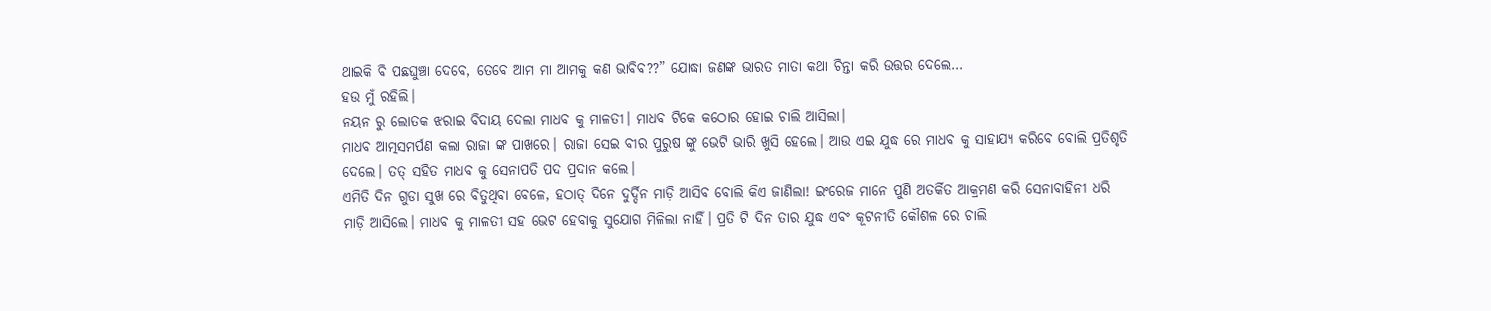ଥାଇକି ବି ପଛଘୁଞ୍ଚା ଦେବେ, ତେବେ ଆମ ମା ଆମକୁ କଣ ଭାବିବ??” ଯୋଦ୍ଧା ଜଣଙ୍କ ଭାରତ ମାତା କଥା ଚିନ୍ତା କରି ଉତ୍ତର ଦେଲେ…
ହଉ ମୁଁ ରହିଲି।
ନୟନ ରୁ ଲୋତକ ଝରାଇ ବିଦାୟ ଦେଲା ମାଧବ କୁ ମାଳତୀ। ମାଧବ ଟିକେ କଠୋର ହୋଇ ଚାଲି ଆସିଲା।
ମାଧବ ଆତ୍ମସମର୍ପଣ କଲା ରାଜା ଙ୍କ ପାଖରେ। ରାଜା ସେଇ ବୀର ପୁରୁଷ ଙ୍କୁ ଭେଟି ଭାରି ଖୁସି ହେଲେ। ଆଉ ଏଇ ଯୁଦ୍ଧ ରେ ମାଧବ କୁ ସାହାଯ୍ୟ କରିବେ ବୋଲି ପ୍ରତିଶୃତି ଦେଲେ। ତତ୍ ସହିତ ମାଧବ କୁ ସେନାପତି ପଦ ପ୍ରଦାନ କଲେ।
ଏମିତି ଦିନ ଗୁଡା ସୁଖ ରେ ବିତୁଥିବା ବେଳେ, ହଠାତ୍ ଦିନେ ଦୁର୍ଦ୍ଦିନ ମାଡ଼ି ଆସିବ ବୋଲି କିଏ ଜାଣିଲା! ଇଂରେଜ ମାନେ ପୁଣି ଅତର୍କିତ ଆକ୍ରମଣ କରି ସେନାବାହିନୀ ଧରି ମାଡ଼ି ଆସିଲେ। ମାଧବ କୁ ମାଳତୀ ସହ ଭେଟ ହେବାକୁ ସୁଯୋଗ ମିଳିଲା ନାହିଁ। ପ୍ରତି ଟି ଦିନ ତାର ଯୁଦ୍ଧ ଏବଂ କୂଟନୀତି କୌଶଳ ରେ ଚାଲି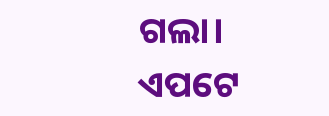ଗଲା। ଏପଟେ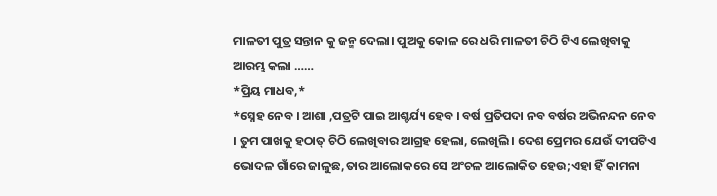ମାଳତୀ ପୁତ୍ର ସନ୍ତାନ କୁ ଜନ୍ମ ଦେଲା। ପୁଅକୁ କୋଳ ରେ ଧରି ମାଳତୀ ଚିଠି ଟିଏ ଲେଖିବାକୁ ଆରମ୍ଭ କଲା ……
*ପ୍ରିୟ ମାଧବ,*
*ସ୍ନେହ ନେବ । ଆଶା ,ପତ୍ରଟି ପାଇ ଆଶ୍ଚର୍ଯ୍ୟ ହେବ । ବର୍ଷ ପ୍ରତିପଦା ନବ ବର୍ଷର ଅଭିନନ୍ଦନ ନେବ । ତୁମ ପାଖକୁ ହଠାତ୍ ଚିଠି ଲେଖିବାର ଆଗ୍ରହ ହେଲା, ଲେଖିଲି । ଦେଶ ପ୍ରେମର ଯେଉଁ ଦୀପଟିଏ ଭୋଦଳ ଗାଁରେ ଜାଳୁଛ,ତାର ଆଲୋକରେ ସେ ଅଂଚଳ ଆଲୋକିତ ହେଉ;ଏହା ହିଁ କାମନା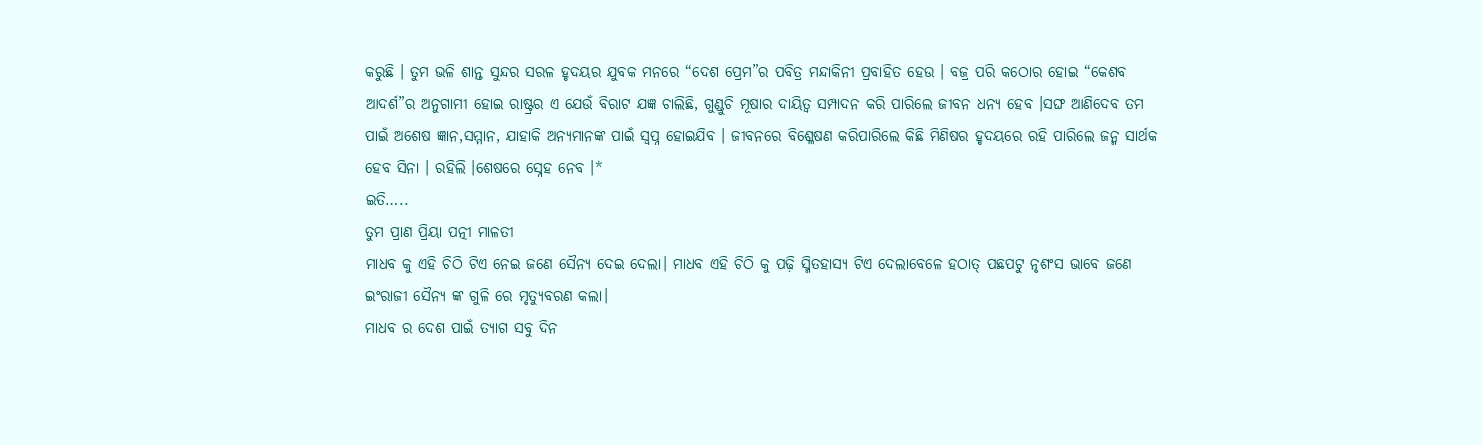କରୁଛି । ତୁମ ଭଳି ଶାନ୍ତ ସୁନ୍ଦର ସରଳ ହୃଦୟର ଯୁବକ ମନରେ “ଦେଶ ପ୍ରେମ”ର ପବିତ୍ର ମନ୍ଦାକିନୀ ପ୍ରବାହିତ ହେଉ । ବଜ୍ର ପରି କଠୋର ହୋଇ “କେଶବ ଆଦର୍ଶ”ର ଅନୁଗାମୀ ହୋଇ ରାଷ୍ଟ୍ରର ଏ ଯେଉଁ ବିରାଟ ଯଜ୍ଞ ଚାଲିଛି, ଗୁଣ୍ଡୁଚି ମୂଷାର ଦାୟିତ୍ୱ ସମ୍ପାଦନ କରି ପାରିଲେ ଜୀବନ ଧନ୍ୟ ହେବ ।ସଙ୍ଘ ଆଣିଦେବ ତମ ପାଇଁ ଅଶେଷ ଜ୍ଞାନ,ସମ୍ମାନ, ଯାହାକି ଅନ୍ୟମାନଙ୍କ ପାଇଁ ସ୍ବପ୍ନ ହୋଇଯିବ । ଜୀବନରେ ବିଶ୍ଳେଷଣ କରିପାରିଲେ କିଛି ମିଣିଷର ହୃଦୟରେ ରହି ପାରିଲେ ଜନ୍ମ ସାର୍ଥକ ହେବ ସିନା । ରହିଲି ।ଶେଷରେ ସ୍ନେହ ନେବ ।*
ଇତି…..
ତୁମ ପ୍ରାଣ ପ୍ରିୟା ପତ୍ନୀ ମାଳତୀ
ମାଧବ କୁ ଏହି ଚିଠି ଟିଏ ନେଇ ଜଣେ ସୈନ୍ୟ ଦେଇ ଦେଲା। ମାଧବ ଏହି ଚିଠି କୁ ପଢ଼ି ସ୍ମିତହାସ୍ୟ ଟିଏ ଦେଲାବେଳେ ହଠାତ୍ ପଛପଟୁ ନୃଶଂସ ଭାବେ ଜଣେ ଇଂରାଜୀ ସୈନ୍ୟ ଙ୍କ ଗୁଳି ରେ ମୃତ୍ୟୁବରଣ କଲା।
ମାଧବ ର ଦେଶ ପାଇଁ ତ୍ୟାଗ ସବୁ ଦିନ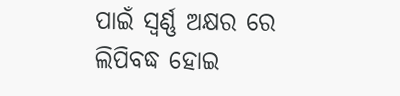ପାଇଁ ସ୍ଵର୍ଣ୍ଣ ଅକ୍ଷର ରେ ଲିପିବଦ୍ଧ ହୋଇ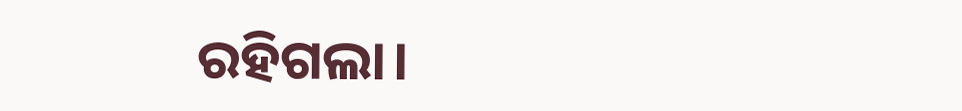ରହିଗଲା।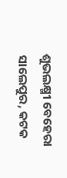ଶୁଭଲକ୍ଷ୍ମୀ ବେହେରା
ସାଲେପୁର, କଟକ